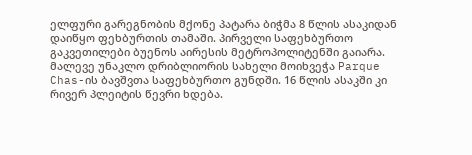ელფური გარეგნობის მქონე პატარა ბიჭმა 8 წლის ასაკიდან დაიწყო ფეხბურთის თამაში. პირველი საფეხბურთო გაკვეთილები ბუენოს აირესის მეტროპოლიტენში გაიარა. მალევე უნაკლო დრიბლიორის სახელი მოიხვეჭა Parque Chas-ის ბავშვთა საფეხბურთო გუნდში. 16 წლის ასაკში კი რივერ პლეიტის წევრი ხდება.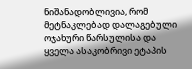ნიშანადობლივია, რომ მეტნაკლებად დალაგებული ოჯახური წარსულისა და ყველა ასაკობრივი ეტაპის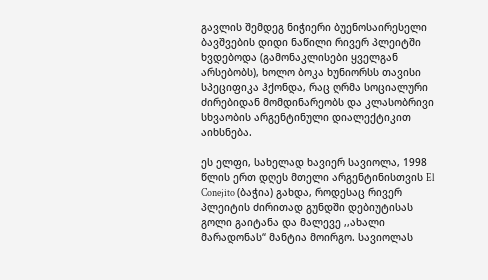გავლის შემდეგ ნიჭიერი ბუენოსაირესელი ბავშვების დიდი ნაწილი რივერ პლეიტში ხვდებოდა (გამონაკლისები ყველგან არსებობს), ხოლო ბოკა ხუნიორსს თავისი სპეციფიკა ჰქონდა, რაც ღრმა სოციალური ძირებიდან მომდინარეობს და კლასობრივი სხვაობის არგენტინული დიალექტიკით აიხსნება.

ეს ელფი, სახელად ხავიერ სავიოლა, 1998 წლის ერთ დღეს მთელი არგენტინისთვის El Conejito (ბაჭია) გახდა, როდესაც რივერ პლეიტის ძირითად გუნდში დებიუტისას გოლი გაიტანა და მალევე ,,ახალი მარადონას“ მანტია მოირგო. სავიოლას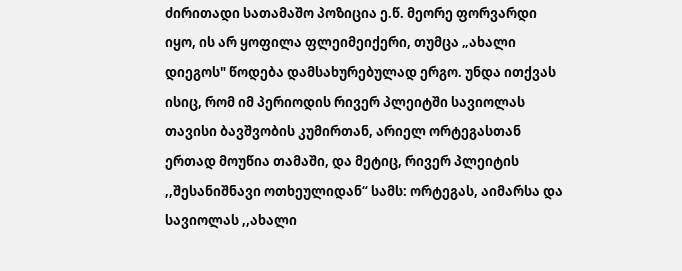ძირითადი სათამაშო პოზიცია ე.წ. მეორე ფორვარდი იყო, ის არ ყოფილა ფლეიმეიქერი, თუმცა „ახალი დიეგოს" წოდება დამსახურებულად ერგო. უნდა ითქვას ისიც, რომ იმ პერიოდის რივერ პლეიტში სავიოლას თავისი ბავშვობის კუმირთან, არიელ ორტეგასთან ერთად მოუწია თამაში, და მეტიც, რივერ პლეიტის ,,შესანიშნავი ოთხეულიდან“ სამს: ორტეგას, აიმარსა და სავიოლას ,,ახალი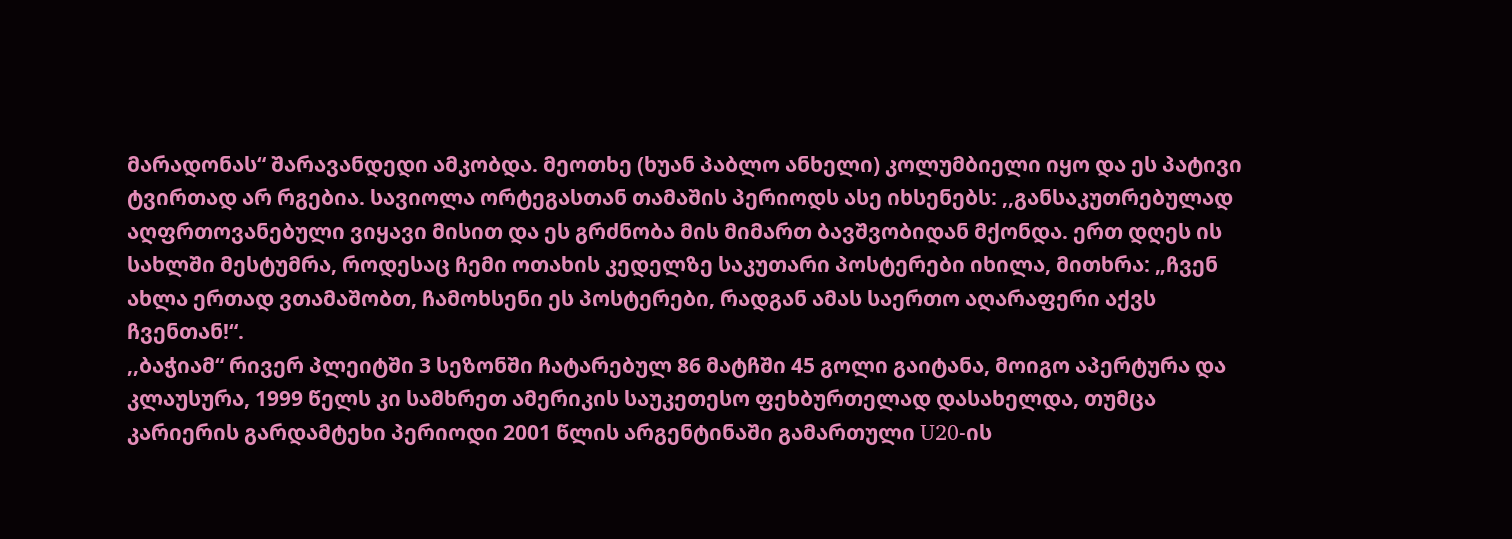მარადონას“ შარავანდედი ამკობდა. მეოთხე (ხუან პაბლო ანხელი) კოლუმბიელი იყო და ეს პატივი ტვირთად არ რგებია. სავიოლა ორტეგასთან თამაშის პერიოდს ასე იხსენებს: ,,განსაკუთრებულად აღფრთოვანებული ვიყავი მისით და ეს გრძნობა მის მიმართ ბავშვობიდან მქონდა. ერთ დღეს ის სახლში მესტუმრა, როდესაც ჩემი ოთახის კედელზე საკუთარი პოსტერები იხილა, მითხრა: „ჩვენ ახლა ერთად ვთამაშობთ, ჩამოხსენი ეს პოსტერები, რადგან ამას საერთო აღარაფერი აქვს ჩვენთან!“.
,,ბაჭიამ“ რივერ პლეიტში 3 სეზონში ჩატარებულ 86 მატჩში 45 გოლი გაიტანა, მოიგო აპერტურა და კლაუსურა, 1999 წელს კი სამხრეთ ამერიკის საუკეთესო ფეხბურთელად დასახელდა, თუმცა კარიერის გარდამტეხი პერიოდი 2001 წლის არგენტინაში გამართული U20-ის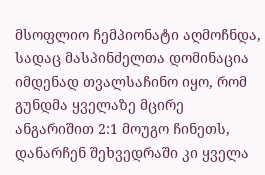მსოფლიო ჩემპიონატი აღმოჩნდა, სადაც მასპინძელთა დომინაცია იმდენად თვალსაჩინო იყო, რომ გუნდმა ყველაზე მცირე ანგარიშით 2:1 მოუგო ჩინეთს, დანარჩენ შეხვედრაში კი ყველა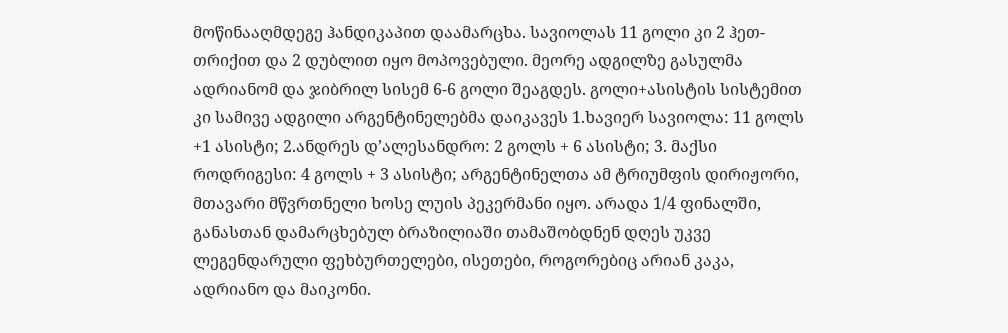მოწინააღმდეგე ჰანდიკაპით დაამარცხა. სავიოლას 11 გოლი კი 2 ჰეთ-თრიქით და 2 დუბლით იყო მოპოვებული. მეორე ადგილზე გასულმა ადრიანომ და ჯიბრილ სისემ 6-6 გოლი შეაგდეს. გოლი+ასისტის სისტემით კი სამივე ადგილი არგენტინელებმა დაიკავეს 1.ხავიერ სავიოლა: 11 გოლს +1 ასისტი; 2.ანდრეს დ’ალესანდრო: 2 გოლს + 6 ასისტი; 3. მაქსი როდრიგესი: 4 გოლს + 3 ასისტი; არგენტინელთა ამ ტრიუმფის დირიჟორი, მთავარი მწვრთნელი ხოსე ლუის პეკერმანი იყო. არადა 1/4 ფინალში, განასთან დამარცხებულ ბრაზილიაში თამაშობდნენ დღეს უკვე ლეგენდარული ფეხბურთელები, ისეთები, როგორებიც არიან კაკა, ადრიანო და მაიკონი.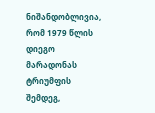ნიშანდობლივია, რომ 1979 წლის დიეგო მარადონას ტრიუმფის შემდეგ,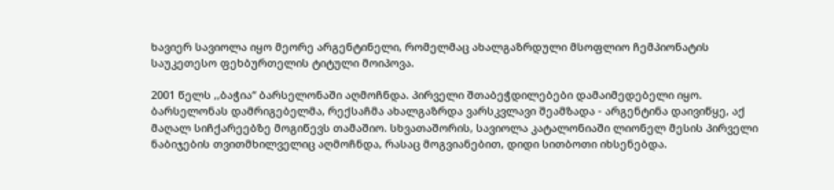ხავიერ სავიოლა იყო მეორე არგენტინელი, რომელმაც ახალგაზრდული მსოფლიო ჩემპიონატის საუკეთესო ფეხბურთელის ტიტული მოიპოვა.

2001 წელს ,,ბაჭია“ ბარსელონაში აღმოჩნდა. პირველი შთაბეჭდილებები დამაიმედებელი იყო. ბარსელონას დამრიგებელმა, რექსაჩმა ახალგაზრდა ვარსკვლავი შეამზადა - არგენტინა დაივიწყე, აქ მაღალ სიჩქარეებზე მოგიწევს თამაშიო. სხვათაშორის, სავიოლა კატალონიაში ლიონელ მესის პირველი ნაბიჯების თვითმხილველიც აღმოჩნდა, რასაც მოგვიანებით, დიდი სითბოთი იხსენებდა.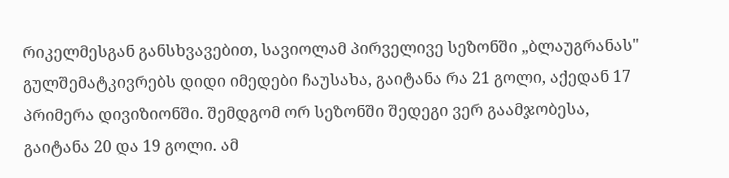რიკელმესგან განსხვავებით, სავიოლამ პირველივე სეზონში „ბლაუგრანას" გულშემატკივრებს დიდი იმედები ჩაუსახა, გაიტანა რა 21 გოლი, აქედან 17 პრიმერა დივიზიონში. შემდგომ ორ სეზონში შედეგი ვერ გაამჯობესა, გაიტანა 20 და 19 გოლი. ამ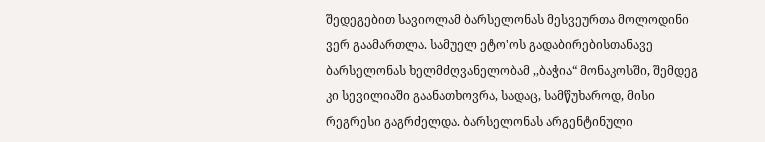შედეგებით სავიოლამ ბარსელონას მესვეურთა მოლოდინი ვერ გაამართლა. სამუელ ეტო'ოს გადაბირებისთანავე ბარსელონას ხელმძღვანელობამ ,,ბაჭია“ მონაკოსში, შემდეგ კი სევილიაში გაანათხოვრა, სადაც, სამწუხაროდ, მისი რეგრესი გაგრძელდა. ბარსელონას არგენტინული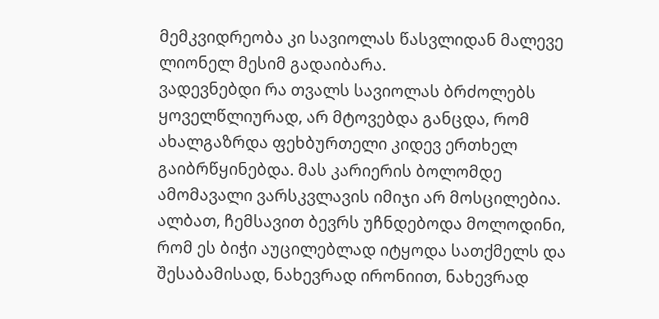მემკვიდრეობა კი სავიოლას წასვლიდან მალევე ლიონელ მესიმ გადაიბარა.
ვადევნებდი რა თვალს სავიოლას ბრძოლებს ყოველწლიურად, არ მტოვებდა განცდა, რომ ახალგაზრდა ფეხბურთელი კიდევ ერთხელ გაიბრწყინებდა. მას კარიერის ბოლომდე ამომავალი ვარსკვლავის იმიჯი არ მოსცილებია. ალბათ, ჩემსავით ბევრს უჩნდებოდა მოლოდინი, რომ ეს ბიჭი აუცილებლად იტყოდა სათქმელს და შესაბამისად, ნახევრად ირონიით, ნახევრად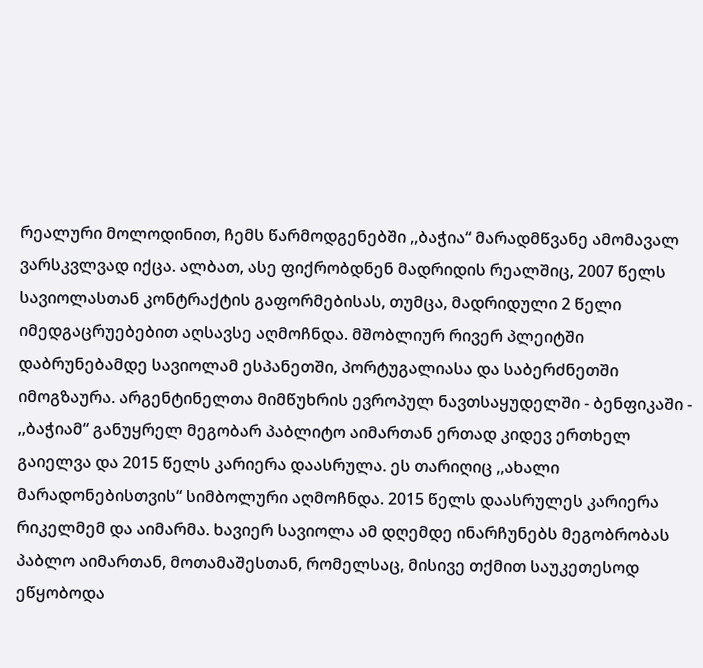რეალური მოლოდინით, ჩემს წარმოდგენებში ,,ბაჭია“ მარადმწვანე ამომავალ ვარსკვლვად იქცა. ალბათ, ასე ფიქრობდნენ მადრიდის რეალშიც, 2007 წელს სავიოლასთან კონტრაქტის გაფორმებისას, თუმცა, მადრიდული 2 წელი იმედგაცრუებებით აღსავსე აღმოჩნდა. მშობლიურ რივერ პლეიტში დაბრუნებამდე სავიოლამ ესპანეთში, პორტუგალიასა და საბერძნეთში იმოგზაურა. არგენტინელთა მიმწუხრის ევროპულ ნავთსაყუდელში - ბენფიკაში - ,,ბაჭიამ“ განუყრელ მეგობარ პაბლიტო აიმართან ერთად კიდევ ერთხელ გაიელვა და 2015 წელს კარიერა დაასრულა. ეს თარიღიც ,,ახალი მარადონებისთვის“ სიმბოლური აღმოჩნდა. 2015 წელს დაასრულეს კარიერა რიკელმემ და აიმარმა. ხავიერ სავიოლა ამ დღემდე ინარჩუნებს მეგობრობას პაბლო აიმართან, მოთამაშესთან, რომელსაც, მისივე თქმით საუკეთესოდ ეწყობოდა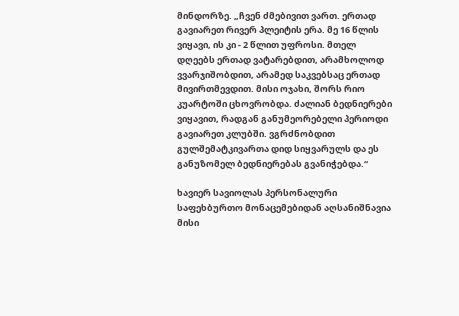მინდორზე. „ჩვენ ძმებივით ვართ. ერთად გავიარეთ რივერ პლეიტის ერა. მე 16 წლის ვიყავი, ის კი - 2 წლით უფროსი. მთელ დღეებს ერთად ვატარებდით, არამხოლოდ ვვარჯიშობდით, არამედ საკვებსაც ერთად მივირთმევდით. მისი ოჯახი, შორს რიო კუარტოში ცხოვრობდა. ძალიან ბედნიერები ვიყავით, რადგან განუმეორებელი პერიოდი გავიარეთ კლუბში. ვგრძნობდით გულშემატკივართა დიდ სიყვარულს და ეს განუზომელ ბედნიერებას გვანიჭებდა.“

ხავიერ სავიოლას პერსონალური საფეხბურთო მონაცემებიდან აღსანიშნავია მისი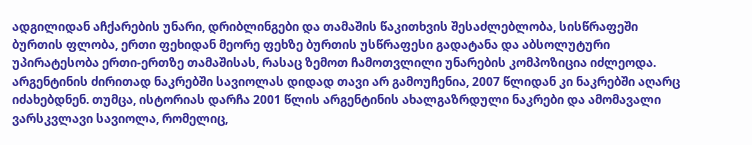ადგილიდან აჩქარების უნარი, დრიბლინგები და თამაშის წაკითხვის შესაძლებლობა, სისწრაფეში ბურთის ფლობა, ერთი ფეხიდან მეორე ფეხზე ბურთის უსწრაფესი გადატანა და აბსოლუტური უპირატესობა ერთი-ერთზე თამაშისას, რასაც ზემოთ ჩამოთვლილი უნარების კომპოზიცია იძლეოდა.
არგენტინის ძირითად ნაკრებში სავიოლას დიდად თავი არ გამოუჩენია, 2007 წლიდან კი ნაკრებში აღარც იძახებდნენ. თუმცა, ისტორიას დარჩა 2001 წლის არგენტინის ახალგაზრდული ნაკრები და ამომავალი ვარსკვლავი სავიოლა, რომელიც,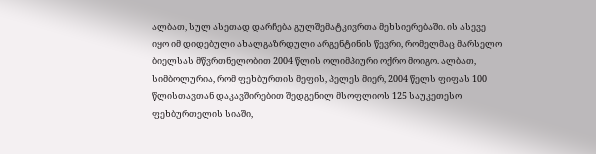ალბათ, სულ ასეთად დარჩება გულშემატკივრთა მეხსიერებაში. ის ასევე იყო იმ დიდებული ახალგაზრდული არგენტინის წევრი, რომელმაც მარსელო ბიელსას მწვრთნელობით 2004 წლის ოლიმპიური ოქრო მოიგო. ალბათ, სიმბოლურია, რომ ფეხბურთის მეფის, პელეს მიერ, 2004 წელს ფიფას 100 წლისთავთან დაკავშირებით შედგენილ მსოფლიოს 125 საუკეთესო ფეხბურთელის სიაში,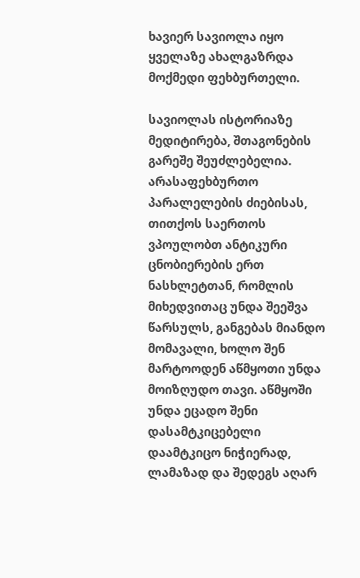ხავიერ სავიოლა იყო ყველაზე ახალგაზრდა მოქმედი ფეხბურთელი.

სავიოლას ისტორიაზე მედიტირება, შთაგონების გარეშე შეუძლებელია. არასაფეხბურთო პარალელების ძიებისას, თითქოს საერთოს ვპოულობთ ანტიკური ცნობიერების ერთ ნასხლეტთან, რომლის მიხედვითაც უნდა შეეშვა წარსულს, განგებას მიანდო მომავალი, ხოლო შენ მარტოოდენ აწმყოთი უნდა მოიზღუდო თავი. აწმყოში უნდა ეცადო შენი დასამტკიცებელი დაამტკიცო ნიჭიერად, ლამაზად და შედეგს აღარ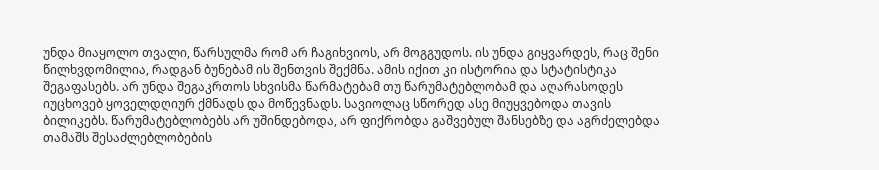უნდა მიაყოლო თვალი, წარსულმა რომ არ ჩაგიხვიოს, არ მოგგუდოს. ის უნდა გიყვარდეს, რაც შენი წილხვდომილია, რადგან ბუნებამ ის შენთვის შექმნა. ამის იქით კი ისტორია და სტატისტიკა შეგაფასებს. არ უნდა შეგაკრთოს სხვისმა წარმატებამ თუ წარუმატებლობამ და აღარასოდეს იუცხოვებ ყოველდღიურ ქმნადს და მოწევნადს. სავიოლაც სწორედ ასე მიუყვებოდა თავის ბილიკებს. წარუმატებლობებს არ უშინდებოდა, არ ფიქრობდა გაშვებულ შანსებზე და აგრძელებდა თამაშს შესაძლებლობების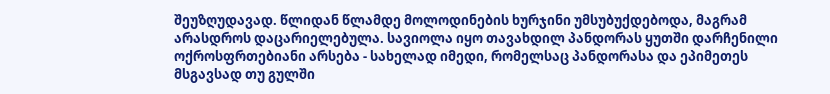შეუზღუდავად. წლიდან წლამდე მოლოდინების ხურჯინი უმსუბუქდებოდა, მაგრამ არასდროს დაცარიელებულა. სავიოლა იყო თავახდილ პანდორას ყუთში დარჩენილი ოქროსფრთებიანი არსება - სახელად იმედი, რომელსაც პანდორასა და ეპიმეთეს მსგავსად თუ გულში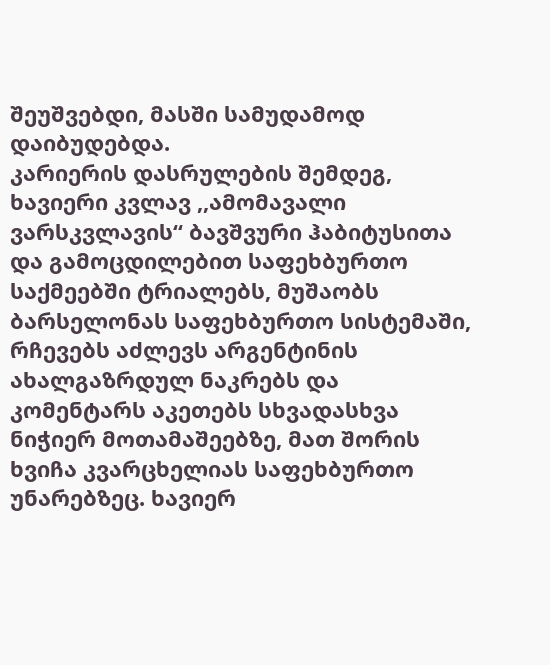შეუშვებდი, მასში სამუდამოდ დაიბუდებდა.
კარიერის დასრულების შემდეგ, ხავიერი კვლავ ,,ამომავალი ვარსკვლავის“ ბავშვური ჰაბიტუსითა და გამოცდილებით საფეხბურთო საქმეებში ტრიალებს, მუშაობს ბარსელონას საფეხბურთო სისტემაში, რჩევებს აძლევს არგენტინის ახალგაზრდულ ნაკრებს და კომენტარს აკეთებს სხვადასხვა ნიჭიერ მოთამაშეებზე, მათ შორის ხვიჩა კვარცხელიას საფეხბურთო უნარებზეც. ხავიერ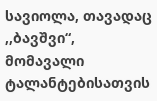სავიოლა, თავადაც ,,ბავშვი“, მომავალი ტალანტებისათვის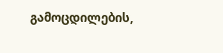გამოცდილების,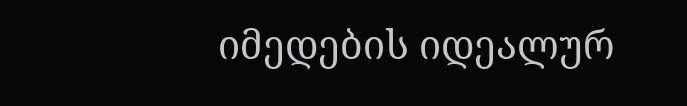იმედების იდეალურ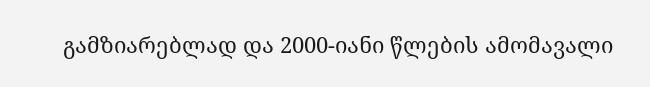გამზიარებლად და 2000-იანი წლების ამომავალი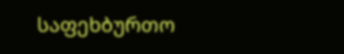საფეხბურთო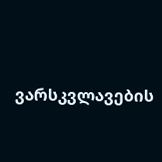ვარსკვლავების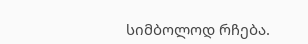სიმბოლოდ რჩება.